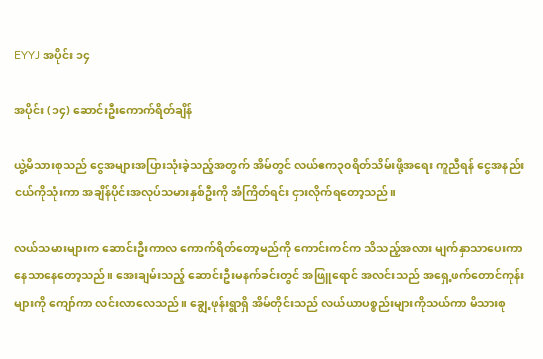EYYJ အပိုင်း ၁၄

အပိုင်း (၁၄) ဆောင်းဦးကောက်ရိတ်ချိန်

ယွဲ့မိသားစုသည် ငွေအများအပြားသုံးခဲ့သည့်အတွက် အိမ်တွင် လယ်ဧက၃၀ရိတ်သိမ်းဖို့အရေး ကူညီရန် ငွေအနည်းငယ်ကိုသုံးကာ အချိန်ပိုင်းအလုပ်သမားနှစ်ဦးကို အံကြိတ်ရင်း ငှားလိုက်ရတော့သည်။

လယ်သမားများက ဆောင်းဦးကာလ ကောက်ရိတ်တော့မည်ကို ကောင်းကင်က သိသည့်အလား မျက်နှာသာပေးကာ နေသာနေတော့သည်။ အေးချမ်းသည့် ဆောင်းဦးမနက်ခင်းတွင် အဖြူရောင် အလင်းသည် အရှေ့ဖက်တောင်ကုန်းများကို ကျော်ကာ လင်းလာလေသည်။ ချွေ့ဖုန်းရွာရှိ အိမ်တိုင်းသည် လယ်ယာပစ္စည်းများကိုသယ်ကာ မိသားစု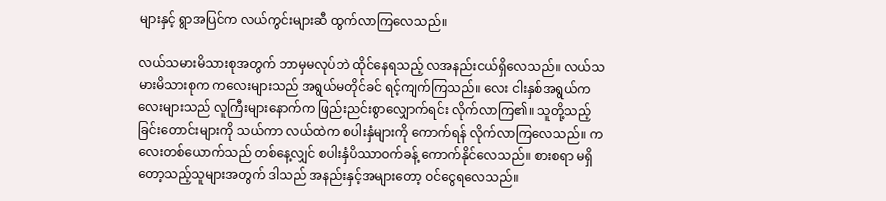များနှင့် ရွာအပြင်က လယ်ကွင်းများဆီ ထွက်လာကြလေသည်။

လယ်သမားမိသားစုအတွက် ဘာမှမလုပ်ဘဲ ထိုင်နေရသည့် လအနည်းငယ်ရှိလေသည်။ လယ်သမားမိသားစုက ကလေးများသည် အရွယ်မတိုင်ခင် ရင့်ကျက်ကြသည်။ လေး ငါးနှစ်အရွယ်ကလေးများသည် လူကြီးများနောက်က ဖြည်းညင်းစွာလျှောက်ရင်း လိုက်လာကြ၏။ သူတို့သည့် ခြင်းတောင်းများကို သယ်ကာ လယ်ထဲက စပါးနှံများကို ကောက်ရန် လိုက်လာကြလေသည်။ ကလေးတစ်ယောက်သည် တစ်နေ့လျှင် စပါးနှံပိဿာဝက်ခန့် ကောက်နိုင်လေသည်။ စားစရာ မရှိတော့သည့်သူများအတွက် ဒါသည် အနည်းနှင့်အများတော့ ဝင်ငွေရလေသည်။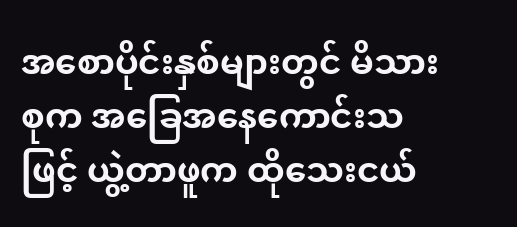အစောပိုင်းနှစ်များတွင် မိသားစုက အခြေအနေကောင်းသဖြင့် ယွဲ့တာဖူက ထိုသေးငယ်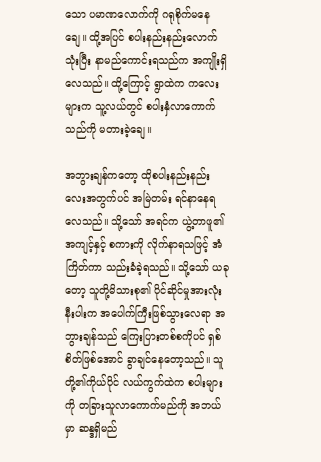သော ပမာဏလောက်ကို ဂရုစိုက်မနေချေ။ ထို့အပြင် စပါးနည်းနည်းလောက်သုံးပြီး နာမည်ကောင်းရသည်က အကျိုးရှိလေသည်။ ထို့ကြောင့် ရွာထဲက ကလေးများက သူ့လယ်တွင် စပါးနှံလာကောက်သည်ကို မတားခဲ့ချေ။

အဘွားချန်ကတော့ ထိုစပါးနည်းနည်းလေးအတွက်ပင် အမြဲတမ်း ရင်နာနေရလေသည်။ သို့သော် အရင်က ယွဲ့တာဖူ၏ အကျင့်နှင့် စကားကို လိုက်နာရသဖြင့် အံကြိတ်ကာ သည်းခံခဲ့ရသည်။ သို့သော် ယခုတော့ သူတို့မိသားစု၏ ပိုင်ဆိုင်မှုအားလုံးနီးပါးက အပေါက်ကြီးဖြစ်သွားလေရာ အဘွားချန်သည် ကြေးပြားတစ်စကိုပင် ရှစ်စိတ်ဖြစ်အောင် ခွာချင်နေတော့သည်။ သူတို့၏ကိုယ်ပိုင် လယ်ကွက်ထဲက စပါးများကို တခြားသူလာကောက်မည်ကို အဘယ်မှာ ဆန္ဒရှိမည်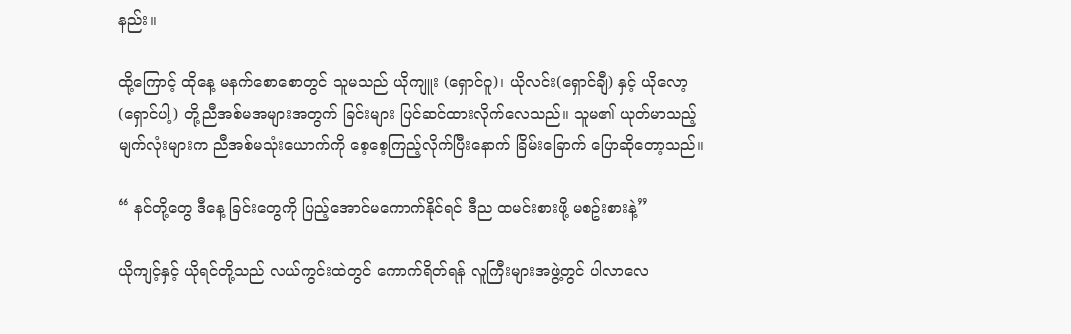နည်း။

ထို့ကြောင့် ထိုနေ့ မနက်စောစောတွင် သူမသည် ယိုကျူး (ရှောင်ဝူ)၊ ယိုလင်း(ရှောင်ချီ) နှင့် ယိုလော့(ရှောင်ပါ့) တို့ညီအစ်မအများအတွက် ခြင်းများ ပြင်ဆင်ထားလိုက်လေသည်။ သူမ၏ ယုတ်မာသည့်မျက်လုံးများက ညီအစ်မသုံးယောက်ကို စေ့စေ့ကြည့်လိုက်ပြီးနောက် ခြိမ်းခြောက် ပြောဆိုတော့သည်။

“ နင်တို့တွေ ဒီနေ့ ခြင်းတွေကို ပြည့်အောင်မကောက်နိုင်ရင် ဒီည ထမင်းစားဖို့ မစဥ်းစားနဲ့”

ယိုကျင့်နှင့် ယိုရင်တို့သည် လယ်ကွင်းထဲတွင် ကောက်ရိတ်ရန် လူကြီးများအဖွဲ့တွင် ပါလာလေ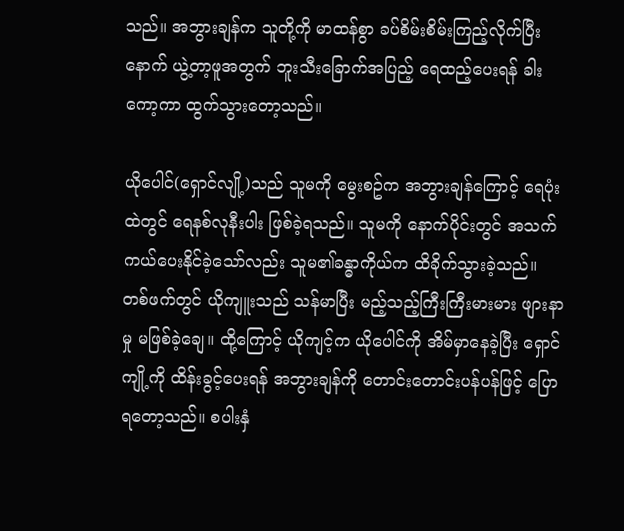သည်။ အဘွားချန်က သူတို့ကို မာထန်စွာ ခပ်စိမ်းစိမ်းကြည့်လိုက်ပြီးနောက် ယွဲ့တာ့ဖူအတွက် ဘူးသီးခြောက်အပြည့် ရေထည့်ပေးရန် ခါးကော့ကာ ထွက်သွားတော့သည်။

ယိုပေါင်(ရှောင်လျို့)သည် သူမကို မွေးစဥ်က အဘွားချန်ကြောင့် ရေပုံးထဲတွင် ရေနစ်လုနီးပါး ဖြစ်ခဲ့ရသည်။ သူမကို နောက်ပိုင်းတွင် အသက်ကယ်ပေးနိုင်ခဲ့သော်လည်း သူမ၏ခန္ဓာကိုယ်က ထိခိုက်သွားခဲ့သည်။ တစ်ဖက်တွင် ယိုကျူးသည် သန်မာပြီး မည့်သည့်ကြီးကြီးမားမား ဖျားနာမှု မဖြစ်ခဲ့ချေ။ ထို့ကြောင့် ယိုကျင့်က ယိုပေါင်ကို အိမ်မှာနေခဲ့ပြီး ရှောင်ကျို့ကို ထိန်းခွင့်ပေးရန် အဘွားချန်ကို တောင်းတောင်းပန်ပန်ဖြင့် ပြောရတော့သည်။ စပါးနှံ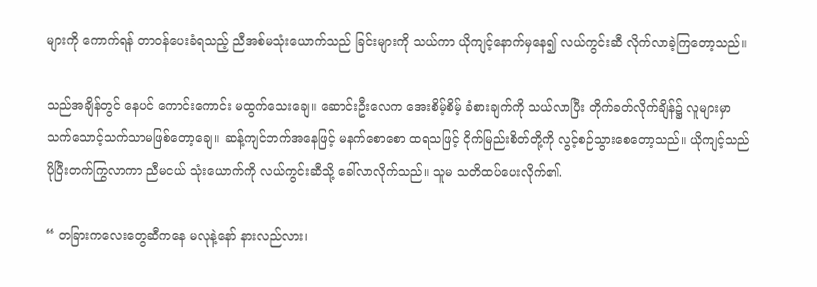များကို ကောက်ရန် တာဝန်ပေးခံရသည့် ညီအစ်မသုံးယောက်သည် ခြင်းများကို သယ်ကာ ယိုကျင့်နောက်မှနေ၍ လယ်ကွင်းဆီ လိုက်လာခဲ့ကြတော့သည်။

သည်အချိန်တွင် နေပင် ကောင်းကောင်း မထွက်သေးချေ။ ဆောင်းဦးလေက အေးစိမ့်စိမ့် ခံစားချက်ကို သယ်လာပြီး တိုက်ခတ်လိုက်ချိန်၌ လူများမှာ သက်သောင့်သက်သာမဖြစ်တော့ချေ။ ဆန့်ကျင်ဘက်အနေဖြင့် မနက်စောစော ထရသဖြင့် ငိုက်မြည်းစိတ်တို့ကို လွင့်စဉ်သွားစေတော့သည်။ ယိုကျင့်သည် ပိုပြီးတက်ကြွလာကာ ညီမငယ် သုံးယောက်ကို လယ်ကွင်းဆီသို့ ခေါ်လာလိုက်သည်။ သူမ သတိထပ်ပေးလိုက်၏.

“ တခြားကလေးတွေဆီကနေ မလုနဲ့နော် နားလည်လား၊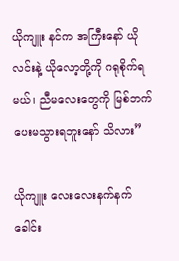ယိုကျူး နင်က အကြီးနော် ယိုလင်းနဲ့ ယိုလော့တို့ကို ဂရုစိုက်ရမယ်၊ ညီမလေးတွေကို မြစ်ဘက် ပေးမသွားရဘူးနော် သိလား”

ယိုကျူး လေးလေးနက်နက် ခေါင်း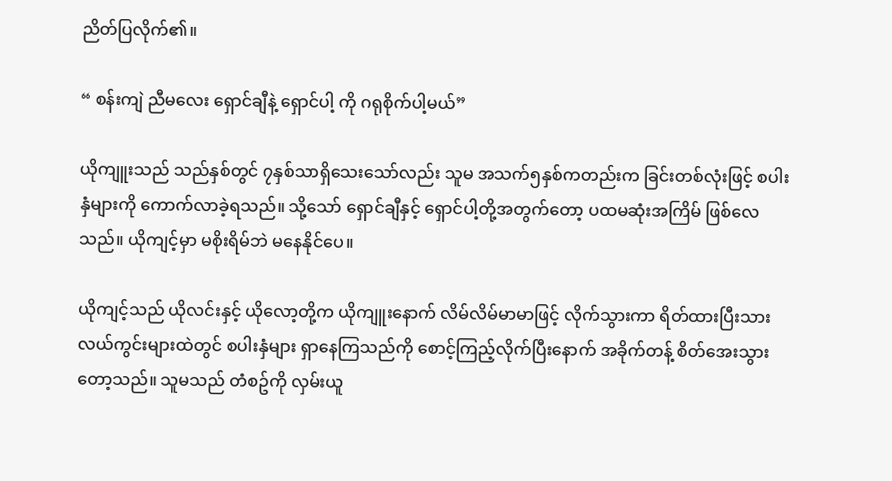ညိတ်ပြလိုက်၏။

“ စန်းကျဲ ညီမလေး ရှောင်ချီနဲ့ ရှောင်ပါ့ ကို ဂရုစိုက်ပါ့မယ်”

ယိုကျူးသည် သည်နှစ်တွင် ၇နှစ်သာရှိသေးသော်လည်း သူမ အသက်၅နှစ်ကတည်းက ခြင်းတစ်လုံးဖြင့် စပါးနှံများကို ကောက်လာခဲ့ရသည်။ သို့သော် ရှောင်ချီနှင့် ရှောင်ပါ့တို့အတွက်တော့ ပထမဆုံးအကြိမ် ဖြစ်လေသည်။ ယိုကျင့်မှာ မစိုးရိမ်ဘဲ မနေနိုင်ပေ။

ယိုကျင့်သည် ယိုလင်းနှင့် ယိုလော့တို့က ယိုကျူးနောက် လိမ်လိမ်မာမာဖြင့် လိုက်သွားကာ ရိတ်ထားပြီးသား လယ်ကွင်းများထဲတွင် စပါးနှံများ ရှာနေကြသည်ကို စောင့်ကြည့်လိုက်ပြီးနောက် အခိုက်တန့် စိတ်အေးသွားတော့သည်။ သူမသည် တံစဥ်ကို လှမ်းယူ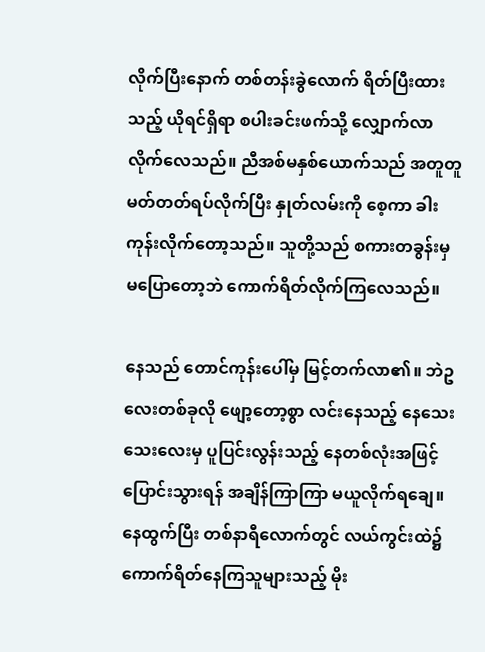လိုက်ပြီးနောက် တစ်တန်းခွဲလောက် ရိတ်ပြီးထားသည့် ယိုရင်ရှိရာ စပါးခင်းဖက်သို့ လျှောက်လာလိုက်လေသည်။ ညီအစ်မနှစ်ယောက်သည် အတူတူမတ်တတ်ရပ်လိုက်ပြီး နှုတ်လမ်းကို စေ့ကာ ခါးကုန်းလိုက်တော့သည်။ သူတို့သည် စကားတခွန်းမှ မပြောတော့ဘဲ ကောက်ရိတ်လိုက်ကြလေသည်။

နေသည် တောင်ကုန်းပေါ်မှ မြင့်တက်လာ၏။ ဘဲဥလေးတစ်ခုလို ဖျော့တော့စွာ လင်းနေသည့် နေသေးသေးလေးမှ ပူပြင်းလွန်းသည့် နေတစ်လုံးအဖြင့် ပြောင်းသွားရန် အချိန်ကြာကြာ မယူလိုက်ရချေ။ နေထွက်ပြီး တစ်နာရီလောက်တွင် လယ်ကွင်းထဲ၌ ကောက်ရိတ်နေကြသူများသည့် မိုး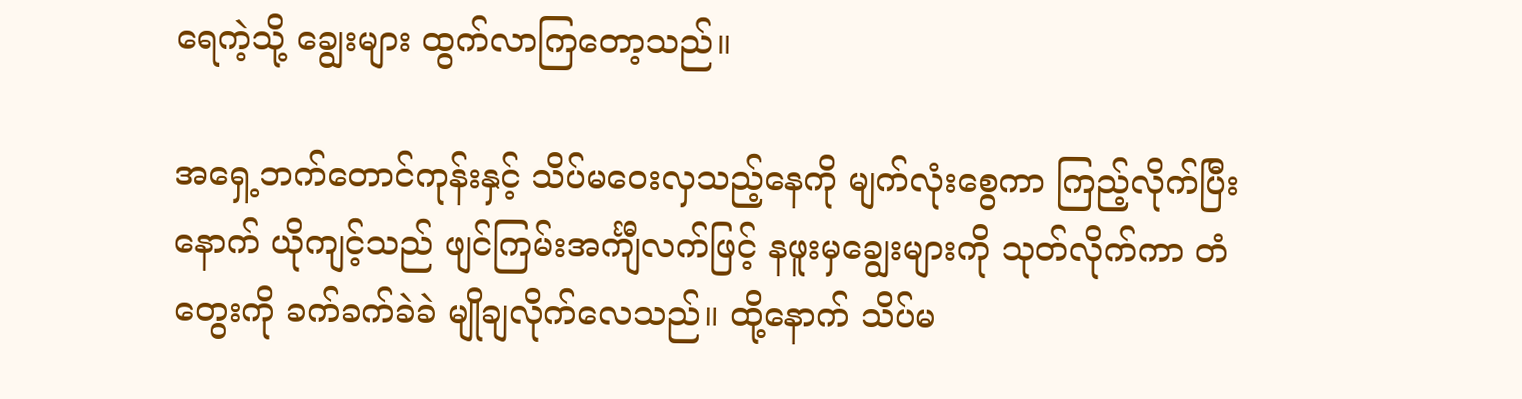ရေကဲ့သို့ ချွေးများ ထွက်လာကြတော့သည်။

အရှေ့ဘက်တောင်ကုန်းနှင့် သိပ်မဝေးလှသည့်နေကို မျက်လုံးစွေကာ ကြည့်လိုက်ပြီးနောက် ယိုကျင့်သည် ဖျင်ကြမ်းအင်္ကျီလက်ဖြင့် နဖူးမှချွေးများကို သုတ်လိုက်ကာ တံတွေးကို ခက်ခက်ခဲခဲ မျိုချလိုက်လေသည်။ ထို့နောက် သိပ်မ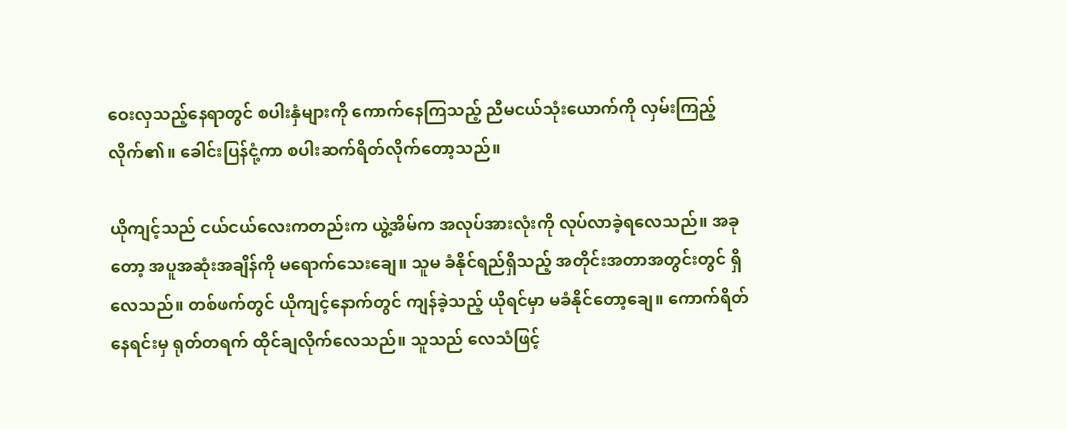ဝေးလှသည့်နေရာတွင် စပါးနှံများကို ကောက်နေကြသည့် ညီမငယ်သုံးယောက်ကို လှမ်းကြည့်လိုက်၏။ ခေါင်းပြန်ငုံ့ကာ စပါးဆက်ရိတ်လိုက်တော့သည်။

ယိုကျင့်သည် ငယ်ငယ်လေးကတည်းက ယွဲ့အိမ်က အလုပ်အားလုံးကို လုပ်လာခဲ့ရလေသည်။ အခုတော့ အပူအဆုံးအချိန်ကို မရောက်သေးချေ။ သူမ ခံနိုင်ရည်ရှိသည့် အတိုင်းအတာအတွင်းတွင် ရှိလေသည်။ တစ်ဖက်တွင် ယိုကျင့်နောက်တွင် ကျန်ခဲ့သည့် ယိုရင်မှာ မခံနိုင်တော့ချေ။ ကောက်ရိတ်နေရင်းမှ ရုတ်တရက် ထိုင်ချလိုက်လေသည်။ သူသည် လေသံဖြင့်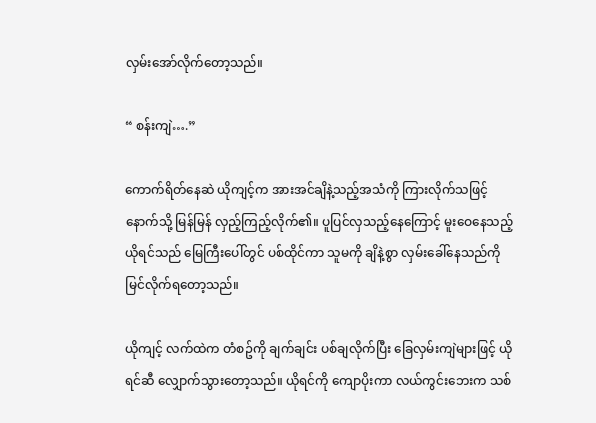လှမ်းအော်လိုက်တော့သည်။

“ စန်းကျဲ….”

ကောက်ရိတ်နေဆဲ ယိုကျင့်က အားအင်ချိနဲ့သည့်အသံကို ကြားလိုက်သဖြင့် နောက်သို့ မြန်မြန် လှည့်ကြည့်လိုက်၏။ ပူပြင်လှသည့်နေကြောင့် မူးဝေနေသည့် ယိုရင်သည် မြေကြီးပေါ်တွင် ပစ်ထိုင်ကာ သူမကို ချိနဲ့စွာ လှမ်းခေါ်နေသည်ကို မြင်လိုက်ရတော့သည်။

ယိုကျင့် လက်ထဲက တံစဥ်ကို ချက်ချင်း ပစ်ချလိုက်ပြီး ခြေလှမ်းကျဲများဖြင့် ယိုရင်ဆီ လျှောက်သွားတော့သည်။ ယိုရင်ကို ကျောပိုးကာ လယ်ကွင်းဘေးက သစ်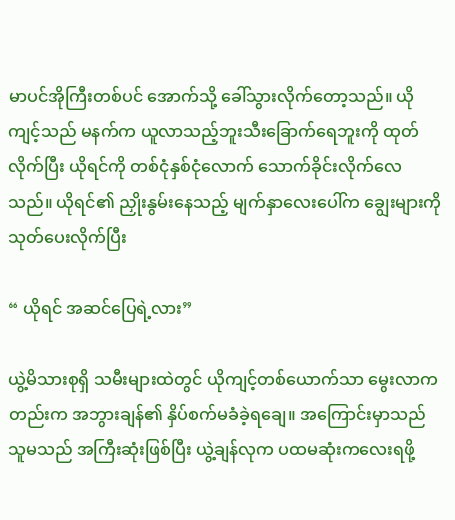မာပင်အိုကြီးတစ်ပင် အောက်သို့ ခေါ်သွားလိုက်တော့သည်။ ယိုကျင့်သည် မနက်က ယူလာသည့်ဘူးသီးခြောက်ရေဘူးကို ထုတ်လိုက်ပြီး ယိုရင်ကို တစ်ငုံနှစ်ငုံလောက် သောက်ခိုင်းလိုက်လေသည်။ ယိုရင်၏ ညှိုးနွမ်းနေသည့် မျက်နှာလေးပေါ်က ချွေးများကို သုတ်ပေးလိုက်ပြီး

“ ယိုရင် အဆင်ပြေရဲ့လား”

ယွဲ့မိသားစုရှိ သမီးများထဲတွင် ယိုကျင့်တစ်ယောက်သာ မွေးလာကတည်းက အဘွားချန်၏ နှိပ်စက်မခံခဲ့ရချေ။ အကြောင်းမှာသည် သူမသည် အကြီးဆုံးဖြစ်ပြီး ယွဲ့ချန်လုက ပထမဆုံးကလေးရဖို့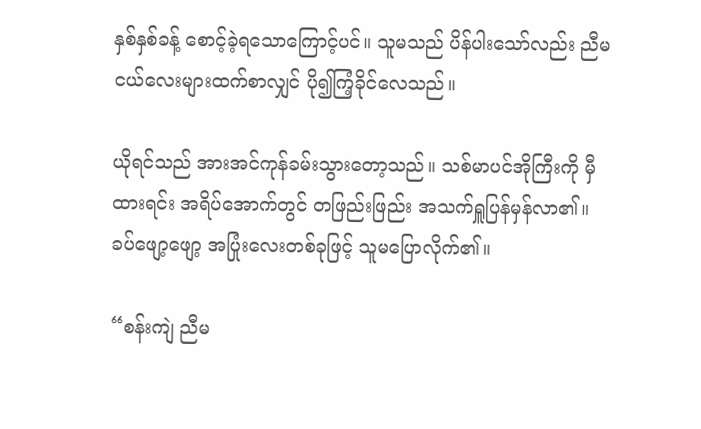နှစ်နှစ်ခန့် စောင့်ခဲ့ရသောကြောင့်ပင်။ သူမသည် ပိန်ပါးသော်လည်း ညီမငယ်လေးများထက်စာလျှင် ပို၍ကြံ့ခိုင်လေသည်။

ယိုရင်သည် အားအင်ကုန်ခမ်းသွားတော့သည်။ သစ်မာပင်အိုကြီးကို မှီထားရင်း အရိပ်အောက်တွင် တဖြည်းဖြည်း အသက်ရှူပြန်မှန်လာ၏။ ခပ်ဖျော့ဖျော့ အပြုံးလေးတစ်ခုဖြင့် သူမပြောလိုက်၏။

“စန်းကျဲ ညီမ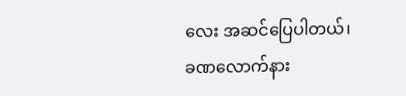လေး အဆင်ပြေပါတယ်၊ ခဏလောက်နား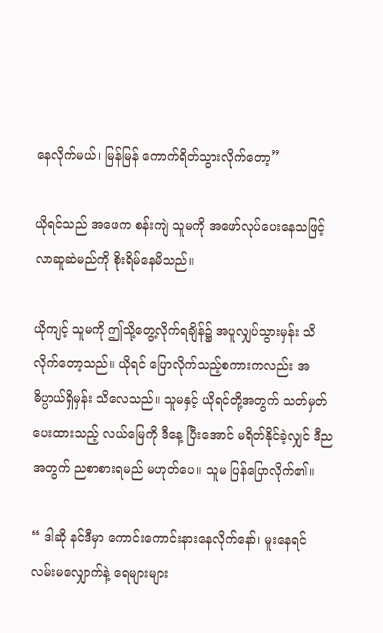နေလိုက်မယ်၊ မြန်မြန် ကောက်ရိတ်သွားလိုက်တော့”

ယိုရင်သည် အဖေက စန်းကျဲ သူမကို အဖော်လုပ်ပေးနေသဖြင့် လာဆူဆဲမည်ကို စိုးရိမ်နေမိသည်။

ယိုကျင့် သူမကို ဤသို့တွေ့လိုက်ရချိန်၌ အပူလျှပ်သွားမှန်း သိလိုက်တော့သည်။ ယိုရင် ပြောလိုက်သည့်စကားကလည်း အဓိပ္ပာယ်ရှိမှန်း သိလေသည်။ သူမနှင့် ယိုရင်တို့အတွက် သတ်မှတ်ပေးထားသည့် လယ်မြေကို ဒီနေ့ ပြီးအောင် မရိတ်နိုင်ခဲ့လျှင် ဒီညအတွက် ညစာစားရမည် မဟုတ်ပေ။ သူမ ပြန်ပြောလိုက်၏။

“ ဒါဆို နင်ဒီမှာ ကောင်းကောင်းနားနေလိုက်နော်၊ မူးနေရင် လမ်းမလျှောက်နဲ့ ရေများများ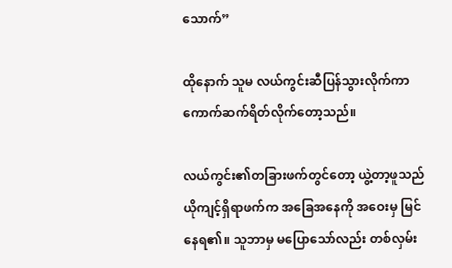သောက်”

ထိုနောက် သူမ လယ်ကွင်းဆီပြန်သွားလိုက်ကာ ကောက်ဆက်ရိတ်လိုက်တော့သည်။

လယ်ကွင်း၏တခြားဖက်တွင်တော့ ယွဲ့တာ့ဖူသည် ယိုကျင့်ရှိရာဖက်က အခြေအနေကို အဝေးမှ မြင်နေရ၏။ သူဘာမှ မပြောသော်လည်း တစ်လှမ်း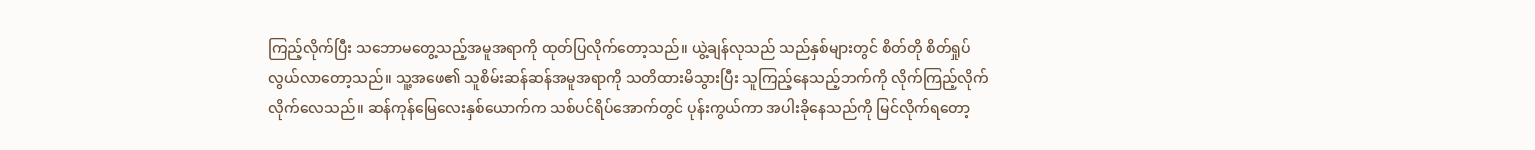ကြည့်လိုက်ပြီး သဘောမတွေ့သည့်အမူအရာကို ထုတ်ပြလိုက်တော့သည်။ ယွဲ့ချန်လုသည် သည်နှစ်များတွင် စိတ်တို စိတ်ရှုပ်လွယ်လာတော့သည်။ သူ့အဖေ၏ သူစိမ်းဆန်ဆန်အမူအရာကို သတိထားမိသွားပြီး သူကြည့်နေသည့်ဘက်ကို လိုက်ကြည့်လိုက်လိုက်လေသည်။ ဆန်ကုန်မြေလေးနှစ်ယောက်က သစ်ပင်ရိပ်အောက်တွင် ပုန်းကွယ်ကာ အပါးခိုနေသည်ကို မြင်လိုက်ရတော့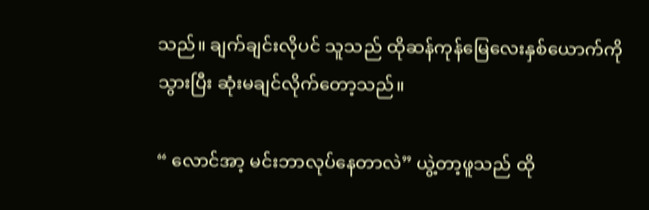သည်။ ချက်ချင်းလိုပင် သူသည် ထိုဆန်ကုန်မြေလေးနှစ်ယောက်ကို သွားပြီး ဆုံးမချင်လိုက်တော့သည်။

“ လောင်အာ့ မင်းဘာလုပ်နေတာလဲ” ယွဲ့တာ့ဖူသည် ထို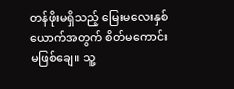တန်ဖိုးမရှိသည့် မြေးမလေးနှစ်ယောက်အတွက် စိတ်မကောင်း မဖြစ်ချေ။ သူ့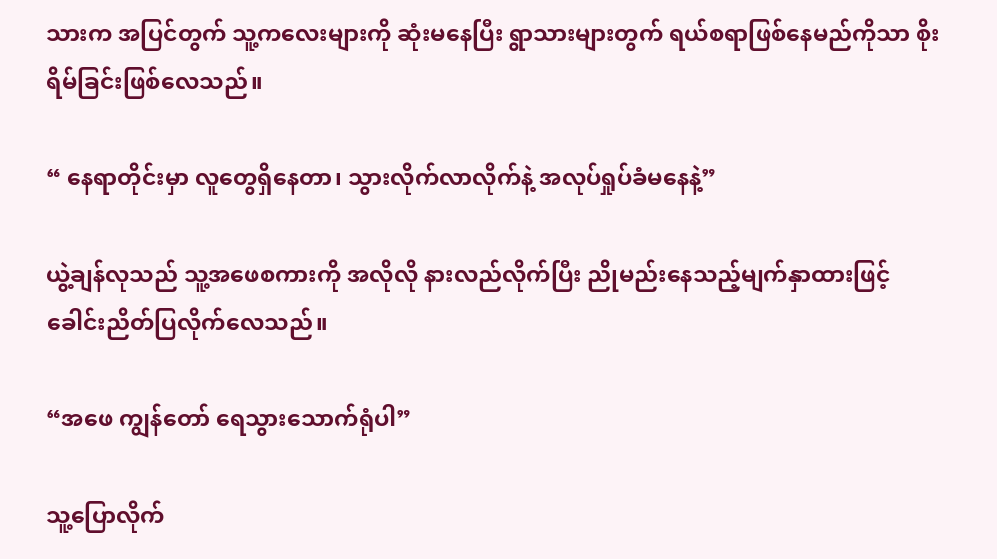သားက အပြင်တွက် သူ့ကလေးများကို ဆုံးမနေပြီး ရွာသားများတွက် ရယ်စရာဖြစ်နေမည်ကိုသာ စိုးရိမ်ခြင်းဖြစ်လေသည်။

“ နေရာတိုင်းမှာ လူတွေရှိနေတာ၊ သွားလိုက်လာလိုက်နဲ့ အလုပ်ရှုပ်ခံမနေနဲ့”

ယွဲ့ချန်လုသည် သူ့အဖေစကားကို အလိုလို နားလည်လိုက်ပြီး ညိုမည်းနေသည့်မျက်နှာထားဖြင့် ခေါင်းညိတ်ပြလိုက်လေသည်။

“အဖေ ကျွန်တော် ရေသွားသောက်ရုံပါ”

သူ့ပြောလိုက်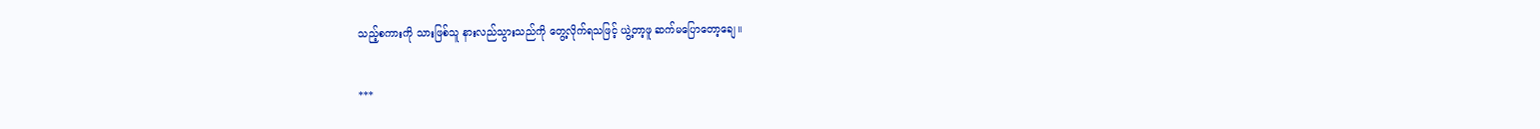သည့်စကားကို သားဖြစ်သူ နားလည်သွားသည်ကို တွေ့လိုက်ရသဖြင့် ယွဲ့တာ့ဖူ ဆက်မပြောတော့ချေ။

***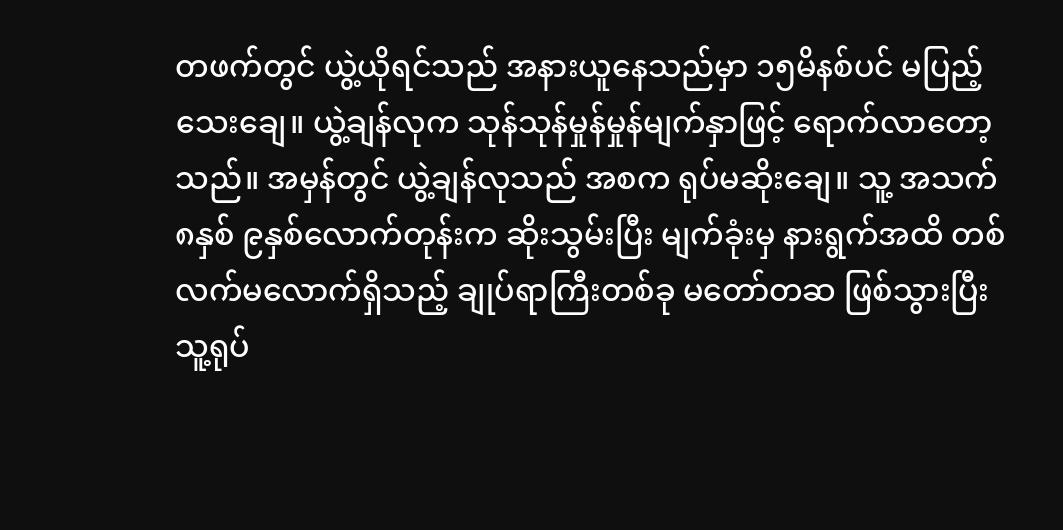တဖက်တွင် ယွဲ့ယိုရင်သည် အနားယူနေသည်မှာ ၁၅မိနစ်ပင် မပြည့်သေးချေ။ ယွဲ့ချန်လုက သုန်သုန်မှုန်မှုန်မျက်နှာဖြင့် ရောက်လာတော့သည်။ အမှန်တွင် ယွဲ့ချန်လုသည် အစက ရုပ်မဆိုးချေ။ သူ့ အသက် ၈နှစ် ၉နှစ်လောက်တုန်းက ဆိုးသွမ်းပြီး မျက်ခုံးမှ နားရွက်အထိ တစ်လက်မလောက်ရှိသည့် ချုပ်ရာကြီးတစ်ခု မတော်တဆ ဖြစ်သွားပြီး သူ့ရုပ်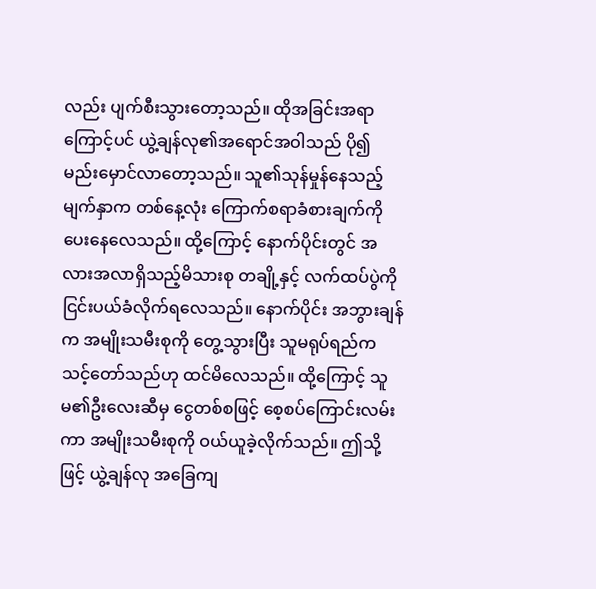လည်း ပျက်စီးသွားတော့သည်။ ထိုအခြင်းအရာကြောင့်ပင် ယွဲ့ချန်လု၏အရောင်အဝါသည် ပို၍ မည်းမှောင်လာတော့သည်။ သူ၏သုန်မှုန်နေသည့်မျက်နှာက တစ်နေ့လုံး ကြောက်စရာခံစားချက်ကို ပေးနေလေသည်။ ထို့ကြောင့် နောက်ပိုင်းတွင် အလားအလာရှိသည့်မိသားစု တချို့နှင့် လက်ထပ်ပွဲကို ငြင်းပယ်ခံလိုက်ရလေသည်။ နောက်ပိုင်း အဘွားချန်က အမျိုးသမီးစုကို တွေ့သွားပြီး သူမရုပ်ရည်က သင့်တော်သည်ဟု ထင်မိလေသည်။ ထို့ကြောင့် သူမ၏ဦးလေးဆီမှ ငွေတစ်စဖြင့် စေ့စပ်ကြောင်းလမ်းကာ အမျိုးသမီးစုကို ဝယ်ယူခဲ့လိုက်သည်။ ဤသို့ဖြင့် ယွဲ့ချန်လု အခြေကျ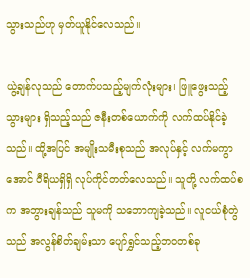သွားသည်ဟု မှတ်ယူနိုင်လေသည်။

ယွဲ့ချန်လုသည် တောက်ပသည့်မျက်လုံးများ၊ ဖြူဖွေးသည့်သွားများ ရှိသည့်သည် ဇနီးတစ်ယောက်ကို လက်ထပ်နိုင်ခဲ့သည်။ ထို့အပြင် အမျိုးသမီးစုသည် အလုပ်နှင့် လက်မကွာအောင် ဝီရိယရှိရှိ လုပ်ကိုင်တတ်လေသည်။ သူတို့ လက်ထပ်စက အဘွားချန်သည် သူမကို သဘောကျခဲ့သည်။ လူငယ်စုံတွဲသည် အလွန်စိတ်ချမ်းသာ ပျော်ရွှင်သည့်ဘဝတစ်ခု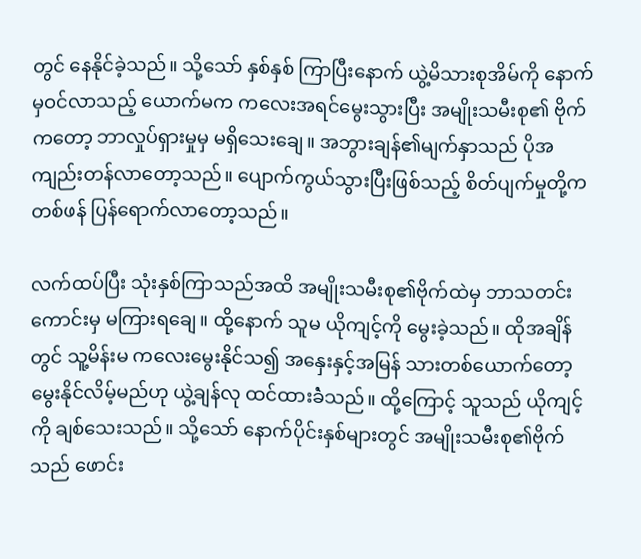တွင် နေနိုင်ခဲ့သည်။ သို့သော် နှစ်နှစ် ကြာပြီးနောက် ယွဲ့မိသားစုအိမ်ကို နောက်မှဝင်လာသည့် ယောက်မက ကလေးအရင်မွေးသွားပြီး အမျိုးသမီးစု၏ ဗိုက်ကတော့ ဘာလှုပ်ရှားမှုမှ မရှိသေးချေ။ အဘွားချန်၏မျက်နှာသည် ပိုအကျည်းတန်လာတော့သည်။ ပျောက်ကွယ်သွားပြီးဖြစ်သည့် စိတ်ပျက်မှုတို့က တစ်ဖန် ပြန်ရောက်လာတော့သည်။

လက်ထပ်ပြီး သုံးနှစ်ကြာသည်အထိ အမျိုးသမီးစု၏ဗိုက်ထဲမှ ဘာသတင်းကောင်းမှ မကြားရချေ။ ထို့နောက် သူမ ယိုကျင့်ကို မွေးခဲ့သည်။ ထိုအချိန်တွင် သူ့မိန်းမ ကလေးမွေးနိုင်သ၍ အနှေးနှင့်အမြန် သားတစ်ယောက်တော့ မွေးနိုင်လိမ့်မည်ဟု ယွဲ့ချန်လု ထင်ထားခဲံသည်။ ထို့ကြောင့် သူသည် ယိုကျင့်ကို ချစ်သေးသည်။ သို့သော် နောက်ပိုင်းနှစ်များတွင် အမျိုးသမီးစု၏ဗိုက်သည် ဖောင်း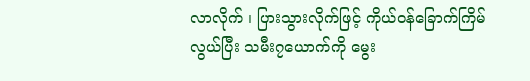လာလိုက် ၊ ပြားသွားလိုက်ဖြင့် ကိုယ်ဝန်ခြောက်ကြိမ်လွယ်ပြီး သမီး၇ယောက်ကို မွေး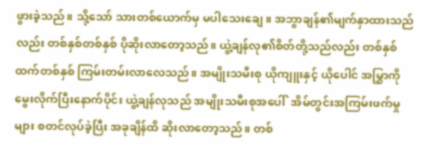ဖွားခဲ့သည်။ သို့သော် သားတစ်ယောက်မှ မပါသေးချေ။ အဘွာချန်၏မျက်နှာထားသည်လည်း တစ်နှစ်တစ်နှစ် ပိုဆိုးလာတော့သည်။ ယွဲ့ချန်လု၏စိတ်တို့သည်လည်း တစ်နှစ်ထက်တစ်နှစ် ကြမ်းတမ်းလာလေသည်။ အမျိုးသမီးစု ယိုကျူးနှင့် ယိုပေါင် အမြွှာကို မွေးလိုက်ပြီးနောက်ပိုင်း ယွဲ့ချန်လုသည် အမျိုးသမီးစုအပေါ်  အိမ်တွင်းအကြမ်းဖက်မှုများ စတင်လုပ်ခဲ့ပြီး အခုချိန်ထိ ဆိုးလာတော့သည်။ တစ်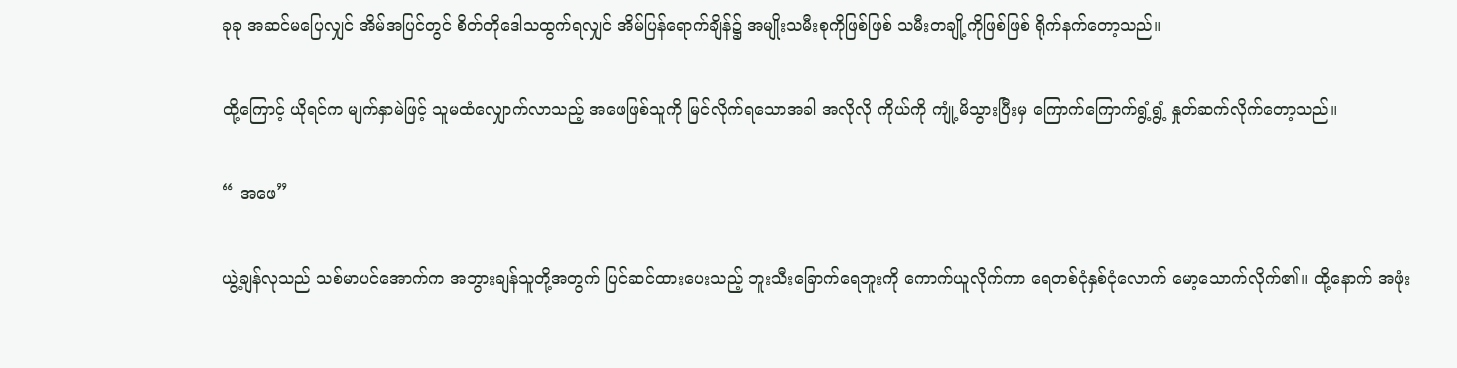ခုခု အဆင်မပြေလျှင် အိမ်အပြင်တွင် စိတ်တိုဒေါသထွက်ရလျှင် အိမ်ပြန်ရောက်ချိန်၌ အမျိုးသမီးစုကိုဖြစ်ဖြစ် သမီးတချို့ကိုဖြစ်ဖြစ် ရိုက်နက်တော့သည်။

ထို့ကြောင့် ယိုရင်က မျက်နှာမဲဖြင့် သူမထံလျှောက်လာသည့် အဖေဖြစ်သူကို မြင်လိုက်ရသောအခါ အလိုလို ကိုယ်ကို ကျုံ့မိသွားပြီးမှ ကြောက်ကြောက်ရွံ့ရွံ့ နှုတ်ဆက်လိုက်တော့သည်။

“ အဖေ”

ယွဲ့ချန်လုသည် သစ်မာပင်အောက်က အဘွားချန်သူတို့အတွက် ပြင်ဆင်ထားပေးသည့် ဘူးသီးခြောက်ရေဘူးကို ကောက်ယူလိုက်ကာ ရေတစ်ငုံနှစ်ငုံလောက် မော့သောက်လိုက်၏။ ထို့နောက် အဖုံး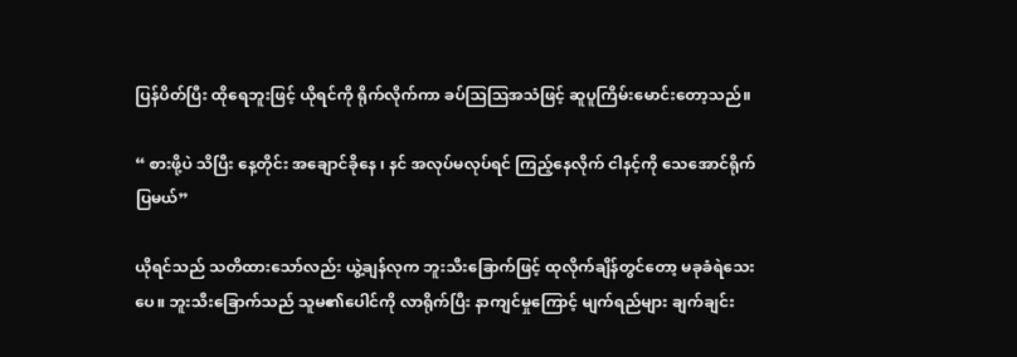ပြန်ပိတ်ပြီး ထိုရေဘူးဖြင့် ယိုရင်ကို ရိုက်လိုက်ကာ ခပ်ဩဩအသံဖြင့် ဆူပူကြိမ်းမောင်းတော့သည်။

“ စားဖို့ပဲ သိပြီး နေ့တိုင်း အချောင်ခိုနေ ၊ နင် အလုပ်မလုပ်ရင် ကြည့်နေလိုက် ငါနင့်ကို သေအောင်ရိုက်ပြမယ်”

ယိုရင်သည် သတိထားသော်လည်း ယွဲ့ချန်လုက ဘူးသီးခြောက်ဖြင့် ထုလိုက်ချိန်တွင်တော့ မခုခံရဲသေးပေ။ ဘူးသီးခြောက်သည် သူမ၏ပေါင်ကို လာရိုက်ပြီး နာကျင်မှုကြောင့် မျက်ရည်များ ချက်ချင်း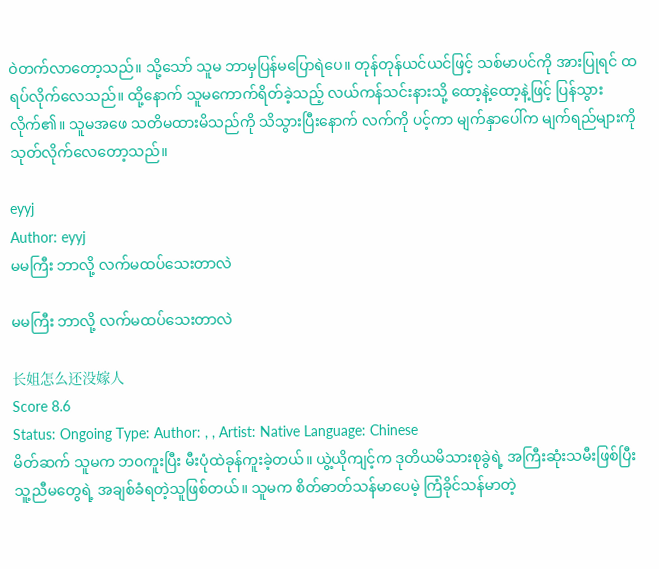ဝဲတက်လာတော့သည်။ သို့သော် သူမ ဘာမှပြန်မပြောရဲပေ။ တုန်တုန်ယင်ယင်ဖြင့် သစ်မာပင်ကို အားပြုရင် ထရပ်လိုက်လေသည်။ ထို့နောက် သူမကောက်ရိတ်ခဲ့သည့် လယ်ကန်သင်းနားသို့ ထော့နဲ့ထော့နဲ့ဖြင့် ပြန်သွားလိုက်၏။ သူမအဖေ သတိမထားမိသည်ကို သိသွားပြီးနောက် လက်ကို ပင့်ကာ မျက်နှာပေါ်က မျက်ရည်များကို သုတ်လိုက်လေတော့သည်။

eyyj
Author: eyyj
မမကြီး ဘာလို့ လက်မထပ်သေးတာလဲ

မမကြီး ဘာလို့ လက်မထပ်သေးတာလဲ

长姐怎么还没嫁人
Score 8.6
Status: Ongoing Type: Author: , , Artist: Native Language: Chinese
မိတ်ဆက် သူမက ဘ၀ကူးပြီး မီးပုံထဲခုန်ကူးခဲ့တယ်။ ယွဲ့ယိုကျင့်က ဒုတိယမိသားစုခွဲရဲ့ အကြီးဆုံးသမီးဖြစ်ပြီး သူ့ညီမတွေရဲ့ အချစ်ခံရတဲ့သူဖြစ်တယ်။ သူမက စိတ်ဓာတ်သန်မာပေမဲ့ ကြံခိုင်သန်မာတဲ့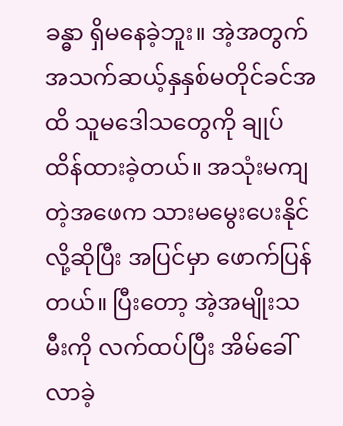ခန္ဓာ ရှိမနေခဲ့ဘူး။ အဲ့အတွက် အသက်ဆယ့်နှနှစ်မတိုင်ခင်အထိ သူမဒေါသတွေကို ချုပ်ထိန်ထားခဲ့တယ်။ အသုံးမကျတဲ့အဖေက သားမမွေးပေးနိုင်လို့ဆိုပြီး အပြင်မှာ ဖောက်ပြန်တယ်။ ပြီးတော့ အဲ့အမျိုးသမီးကို လက်ထပ်ပြီး အိမ်ခေါ်လာခဲ့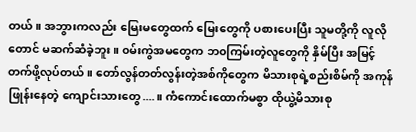တယ်။ အဘွားကလည်း မြေးမတွေထက် မြေးတွေကို ပစားပေးပြီး သူမတို့ကို လူလိုတောင် မဆက်ဆံခဲ့ဘူး။ ၀မ်းကွဲအမတွေက ဘ၀ကြမ်းတဲ့လူတွေကို နှိမ်ပြီး အမြင့်တက်ဖို့လုပ်တယ်။ တော်လွန်တတ်လွန်းတဲ့အစ်ကိုတွေက မိသားစုရဲ့စည်းစိမ်ကို အကုန်ဖြုန်းနေတဲ့ ကျောင်းသားတွေ....။ ကံကောင်းထောက်မစွာ ထိုယွဲ့မိသားစု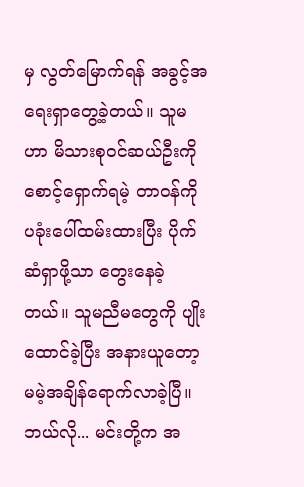မှ လွတ်မြောက်ရန် အခွင့်အရေးရှာတွေ့ခဲ့‌တယ်။ သူမဟာ မိသားစု၀င်ဆယ်ဦးကို စောင့်ရှောက်ရမဲ့ တာ၀န်ကို ပခုံးပေါ်ထမ်း‌ထားပြီး ပိုက်ဆံရှာဖို့သာ တွေးနေခဲ့တယ်။ သူမညီမတွေကို ပျိုးထောင်ခဲ့ပြီး အနားယူတော့မမဲ့အချိန်ရောက်လာခဲ့ပြီ။ ဘယ်လို... မင်းတို့က အ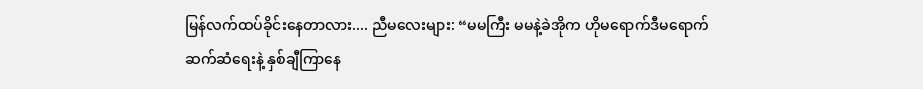မြန်လက်ထပ်ခိုင်းနေတာလား.... ညီမလေးများ: “မမကြီး မမနဲ့ခဲအိုက ဟိုမရောက်ဒီမရောက်ဆက်ဆံရေးနဲ့ နှစ်ချီကြာနေ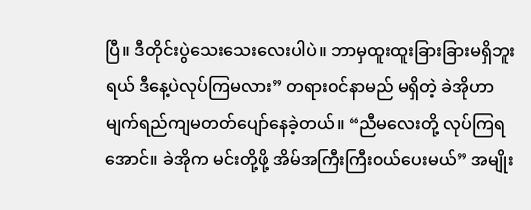ပြီ။ ဒီတိုင်းပွဲသေးသေးလေးပါပဲ။ ဘာမှထူးထူးခြားခြားမရှိဘူးရယ် ဒီနေ့ပဲလုပ်ကြမလား” တရား၀င်နာမည် မရှိတဲ့ ခဲအိုဟာ မျက်ရည်ကျမတတ်ပျော်နေခဲ့တယ်။ “ညီမလေးတို့ လုပ်ကြရအောင်။ ခဲအိုက မင်းတို့ဖို့ အိမ်အကြီးကြီး၀ယ်ပေးမယ်” အမျိုး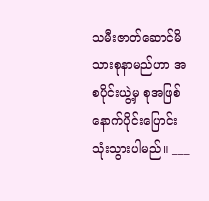သမီးဇာတ်ဆောင်မိသားစုနာမည်ဟာ အစပိုင်းယွဲ့မှ စုအဖြစ်နောက်ပိုင်းပြောင်းသုံးသွားပါမည်။ ___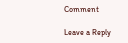Comment

Leave a Reply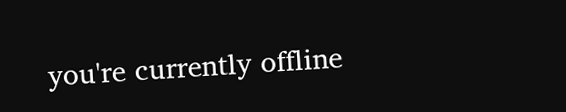you're currently offline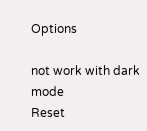Options

not work with dark mode
Reset